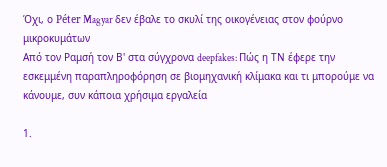Όχι, ο Péter Magyar δεν έβαλε το σκυλί της οικογένειας στον φούρνο μικροκυμάτων
Από τον Ραμσή τον Β' στα σύγχρονα deepfakes: Πώς η ΤΝ έφερε την εσκεμμένη παραπληροφόρηση σε βιομηχανική κλίμακα και τι μπορούμε να κάνουμε, συν κάποια χρήσιμα εργαλεία

1.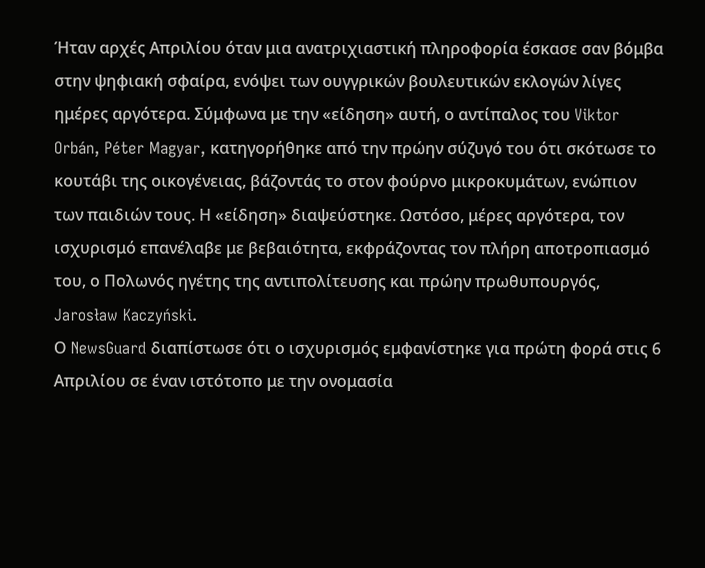Ήταν αρχές Απριλίου όταν μια ανατριχιαστική πληροφορία έσκασε σαν βόμβα στην ψηφιακή σφαίρα, ενόψει των ουγγρικών βουλευτικών εκλογών λίγες ημέρες αργότερα. Σύμφωνα με την «είδηση» αυτή, ο αντίπαλος του Viktor Orbán, Péter Magyar, κατηγορήθηκε από την πρώην σύζυγό του ότι σκότωσε το κουτάβι της οικογένειας, βάζοντάς το στον φούρνο μικροκυμάτων, ενώπιον των παιδιών τους. Η «είδηση» διαψεύστηκε. Ωστόσο, μέρες αργότερα, τον ισχυρισμό επανέλαβε με βεβαιότητα, εκφράζοντας τον πλήρη αποτροπιασμό του, ο Πολωνός ηγέτης της αντιπολίτευσης και πρώην πρωθυπουργός, Jarosław Kaczyński.
Ο NewsGuard διαπίστωσε ότι ο ισχυρισμός εμφανίστηκε για πρώτη φορά στις 6 Απριλίου σε έναν ιστότοπο με την ονομασία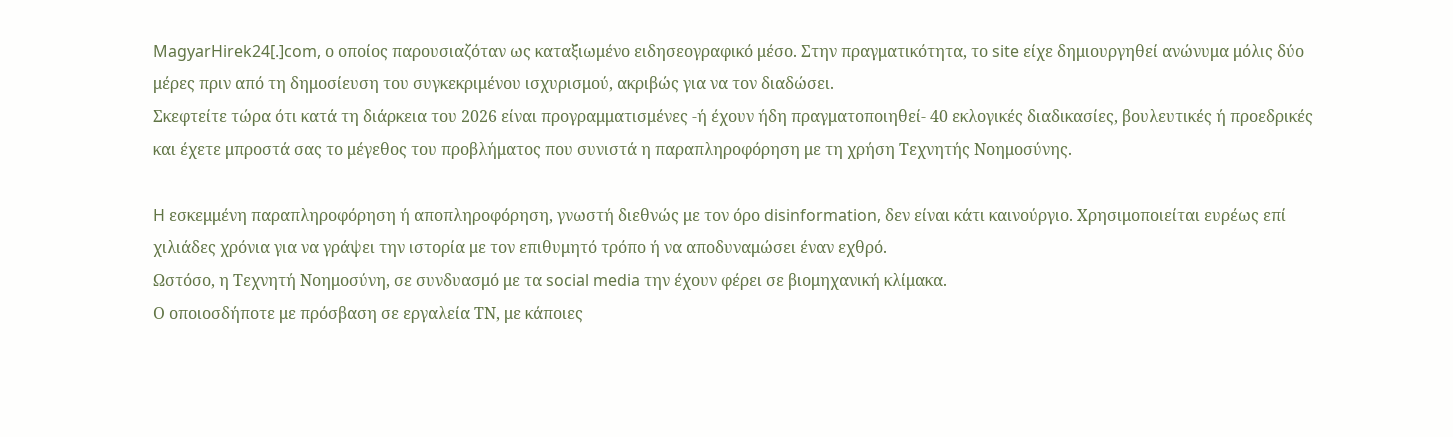MagyarHirek24[.]com, ο οποίος παρουσιαζόταν ως καταξιωμένο ειδησεογραφικό μέσο. Στην πραγματικότητα, το site είχε δημιουργηθεί ανώνυμα μόλις δύο μέρες πριν από τη δημοσίευση του συγκεκριμένου ισχυρισμού, ακριβώς για να τον διαδώσει.
Σκεφτείτε τώρα ότι κατά τη διάρκεια του 2026 είναι προγραμματισμένες -ή έχουν ήδη πραγματοποιηθεί- 40 εκλογικές διαδικασίες, βουλευτικές ή προεδρικές και έχετε μπροστά σας το μέγεθος του προβλήματος που συνιστά η παραπληροφόρηση με τη χρήση Τεχνητής Νοημοσύνης.

H εσκεμμένη παραπληροφόρηση ή αποπληροφόρηση, γνωστή διεθνώς με τον όρο disinformation, δεν είναι κάτι καινούργιο. Χρησιμοποιείται ευρέως επί χιλιάδες χρόνια για να γράψει την ιστορία με τον επιθυμητό τρόπο ή να αποδυναμώσει έναν εχθρό.
Ωστόσο, η Τεχνητή Νοημοσύνη, σε συνδυασμό με τα social media την έχουν φέρει σε βιομηχανική κλίμακα.
Ο οποιοσδήποτε με πρόσβαση σε εργαλεία ΤΝ, με κάποιες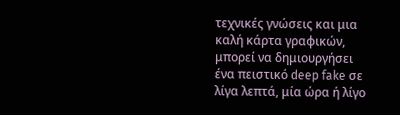τεχνικές γνώσεις και μια καλή κάρτα γραφικών, μπορεί να δημιουργήσει ένα πειστικό deep fake σε λίγα λεπτά, μία ώρα ή λίγο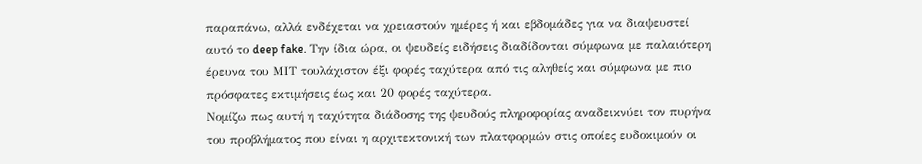παραπάνω, αλλά ενδέχεται να χρειαστούν ημέρες ή και εβδομάδες για να διαψευστεί αυτό το deep fake. Την ίδια ώρα, οι ψευδείς ειδήσεις διαδίδονται σύμφωνα με παλαιότερη έρευνα του ΜΙΤ τουλάχιστον έξι φορές ταχύτερα από τις αληθείς και σύμφωνα με πιο πρόσφατες εκτιμήσεις έως και 20 φορές ταχύτερα.
Νομίζω πως αυτή η ταχύτητα διάδοσης της ψευδούς πληροφορίας αναδεικνύει τον πυρήνα του προβλήματος που είναι η αρχιτεκτονική των πλατφορμών στις οποίες ευδοκιμούν οι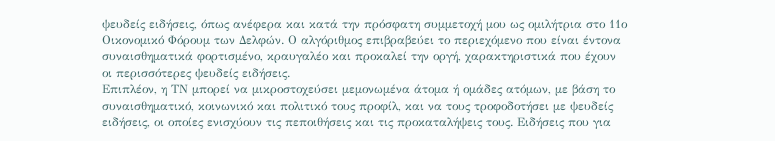ψευδείς ειδήσεις, όπως ανέφερα και κατά την πρόσφατη συμμετοχή μου ως ομιλήτρια στο 11ο Οικονομικό Φόρουμ των Δελφών. Ο αλγόριθμος επιβραβεύει το περιεχόμενο που είναι έντονα συναισθηματικά φορτισμένο, κραυγαλέο και προκαλεί την οργή, χαρακτηριστικά που έχουν οι περισσότερες ψευδείς ειδήσεις.
Επιπλέον, η ΤΝ μπορεί να μικροστοχεύσει μεμονωμένα άτομα ή ομάδες ατόμων, με βάση το συναισθηματικό, κοινωνικό και πολιτικό τους προφίλ, και να τους τροφοδοτήσει με ψευδείς ειδήσεις, οι οποίες ενισχύουν τις πεποιθήσεις και τις προκαταλήψεις τους. Ειδήσεις που για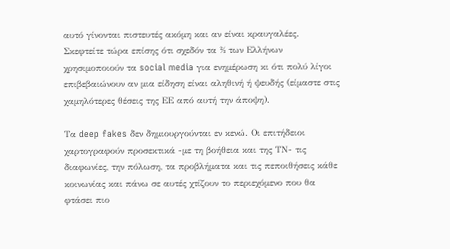αυτό γίνονται πιστευτές ακόμη και αν είναι κραυγαλέες. Σκεφτείτε τώρα επίσης ότι σχεδόν τα ⅔ των Ελλήνων χρησιμοποιούν τα social media για ενημέρωση κι ότι πολύ λίγοι επιβεβαιώνουν αν μια είδηση είναι αληθινή ή ψευδής (είμαστε στις χαμηλότερες θέσεις της ΕΕ από αυτή την άποψη).

Τα deep fakes δεν δημιουργούνται εν κενώ. Οι επιτήδειοι χαρτογραφούν προσεκτικά -με τη βοήθεια και της ΤΝ- τις διαφωνίες, την πόλωση, τα προβλήματα και τις πεποιθήσεις κάθε κοινωνίας και πάνω σε αυτές χτίζουν το περιεχόμενο που θα φτάσει πιο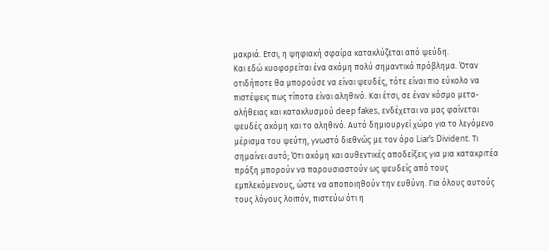μακριά. Ετσι, η ψηφιακή σφαίρα κατακλύζεται από ψεύδη.
Και εδώ κυοφορείται ένα ακόμη πολύ σημαντικό πρόβλημα. Όταν οτιδήποτε θα μπορούσε να είναι ψευδές, τότε είναι πιο εύκολο να πιστέψεις πως τίποτα είναι αληθινό. Και έτσι, σε έναν κόσμο μετα-αλήθειας και κατακλυσμού deep fakes, ενδέχεται να μας φαίνεται ψευδές ακόμη και το αληθινό. Αυτό δημιουργεί χώρο για το λεγόμενο μέρισμα του ψεύτη, γνωστό διεθνώς με τον όρο Liar’s Divident. Τι σημαίνει αυτό; Ότι ακόμη και αυθεντικές αποδείξεις για μια κατακριτέα πράξη μπορούν να παρουσιαστούν ως ψευδείς από τους εμπλεκόμενους, ώστε να αποποιηθούν την ευθύνη. Για όλους αυτούς τους λόγους λοιπόν, πιστεύω ότι η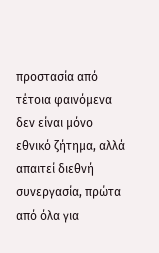προστασία από τέτοια φαινόμενα δεν είναι μόνο εθνικό ζήτημα, αλλά απαιτεί διεθνή συνεργασία, πρώτα από όλα για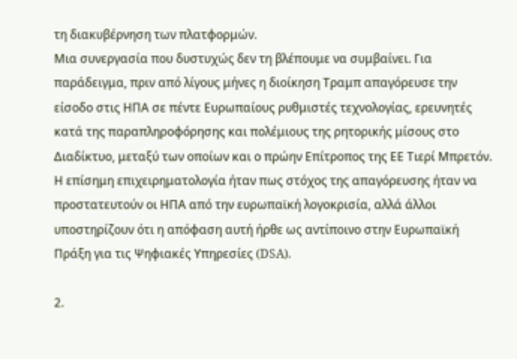τη διακυβέρνηση των πλατφορμών.
Μια συνεργασία που δυστυχώς δεν τη βλέπουμε να συμβαίνει. Για παράδειγμα, πριν από λίγους μήνες η διοίκηση Τραμπ απαγόρευσε την είσοδο στις ΗΠΑ σε πέντε Ευρωπαίους ρυθμιστές τεχνολογίας, ερευνητές κατά της παραπληροφόρησης και πολέμιους της ρητορικής μίσους στο Διαδίκτυο, μεταξύ των οποίων και ο πρώην Επίτροπος της ΕΕ Τιερί Μπρετόν. Η επίσημη επιχειρηματολογία ήταν πως στόχος της απαγόρευσης ήταν να προστατευτούν οι ΗΠΑ από την ευρωπαϊκή λογοκρισία, αλλά άλλοι υποστηρίζουν ότι η απόφαση αυτή ήρθε ως αντίποινο στην Ευρωπαϊκή Πράξη για τις Ψηφιακές Υπηρεσίες (DSA).

2.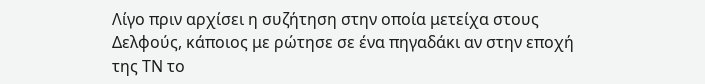Λίγο πριν αρχίσει η συζήτηση στην οποία μετείχα στους Δελφούς, κάποιος με ρώτησε σε ένα πηγαδάκι αν στην εποχή της ΤΝ το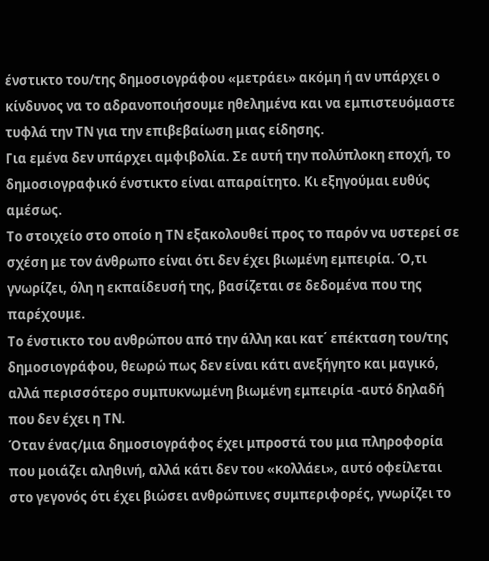ένστικτο του/της δημοσιογράφου «μετράει» ακόμη ή αν υπάρχει ο κίνδυνος να το αδρανοποιήσουμε ηθελημένα και να εμπιστευόμαστε τυφλά την ΤΝ για την επιβεβαίωση μιας είδησης.
Για εμένα δεν υπάρχει αμφιβολία. Σε αυτή την πολύπλοκη εποχή, το δημοσιογραφικό ένστικτο είναι απαραίτητο. Κι εξηγούμαι ευθύς αμέσως.
Το στοιχείο στο οποίο η ΤΝ εξακολουθεί προς το παρόν να υστερεί σε σχέση με τον άνθρωπο είναι ότι δεν έχει βιωμένη εμπειρία. Ό,τι γνωρίζει, όλη η εκπαίδευσή της, βασίζεται σε δεδομένα που της παρέχουμε.
Το ένστικτο του ανθρώπου από την άλλη και κατ΄ επέκταση του/της δημοσιογράφου, θεωρώ πως δεν είναι κάτι ανεξήγητο και μαγικό, αλλά περισσότερο συμπυκνωμένη βιωμένη εμπειρία -αυτό δηλαδή που δεν έχει η ΤΝ.
Όταν ένας/μια δημοσιογράφος έχει μπροστά του μια πληροφορία που μοιάζει αληθινή, αλλά κάτι δεν του «κολλάει», αυτό οφείλεται στο γεγονός ότι έχει βιώσει ανθρώπινες συμπεριφορές, γνωρίζει το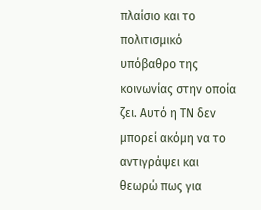πλαίσιο και το πολιτισμικό υπόβαθρο της κοινωνίας στην οποία ζει. Αυτό η ΤΝ δεν μπορεί ακόμη να το αντιγράψει και θεωρώ πως για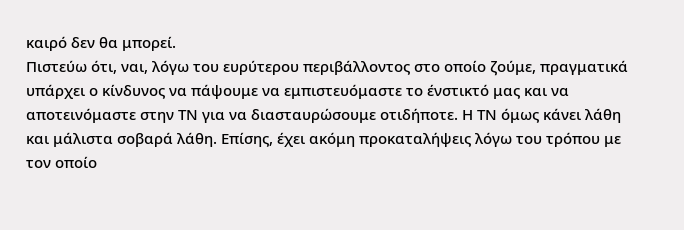καιρό δεν θα μπορεί.
Πιστεύω ότι, ναι, λόγω του ευρύτερου περιβάλλοντος στο οποίο ζούμε, πραγματικά υπάρχει ο κίνδυνος να πάψουμε να εμπιστευόμαστε το ένστικτό μας και να αποτεινόμαστε στην ΤΝ για να διασταυρώσουμε οτιδήποτε. Η ΤΝ όμως κάνει λάθη και μάλιστα σοβαρά λάθη. Επίσης, έχει ακόμη προκαταλήψεις λόγω του τρόπου με τον οποίο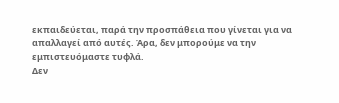εκπαιδεύεται, παρά την προσπάθεια που γίνεται για να απαλλαγεί από αυτές. Άρα, δεν μπορούμε να την εμπιστευόμαστε τυφλά.
Δεν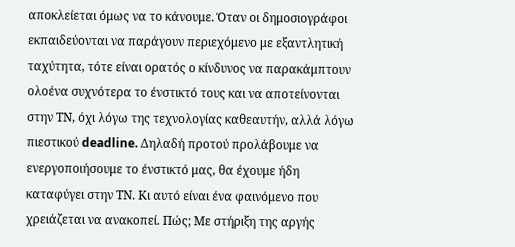αποκλείεται όμως να το κάνουμε. Όταν οι δημοσιογράφοι εκπαιδεύονται να παράγουν περιεχόμενο με εξαντλητική ταχύτητα, τότε είναι ορατός ο κίνδυνος να παρακάμπτουν ολοένα συχνότερα το ένστικτό τους και να αποτείνονται στην ΤΝ, όχι λόγω της τεχνολογίας καθεαυτήν, αλλά λόγω πιεστικού deadline. Δηλαδή προτού προλάβουμε να ενεργοποιήσουμε το ένστικτό μας, θα έχουμε ήδη καταφύγει στην ΤΝ. Κι αυτό είναι ένα φαινόμενο που χρειάζεται να ανακοπεί. Πώς; Με στήριξη της αργής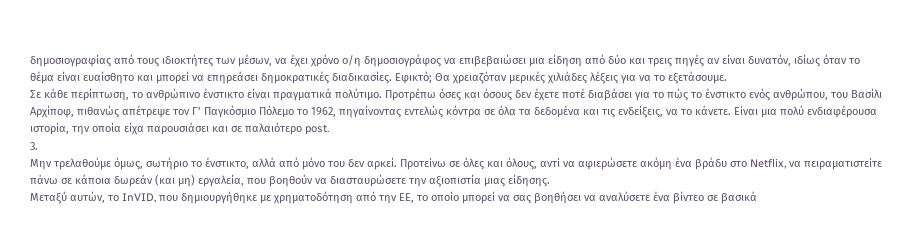δημοσιογραφίας από τους ιδιοκτήτες των μέσων, να έχει χρόνο ο/η δημοσιογράφος να επιβεβαιώσει μια είδηση από δύο και τρεις πηγές αν είναι δυνατόν, ιδίως όταν το θέμα είναι ευαίσθητο και μπορεί να επηρεάσει δημοκρατικές διαδικασίες. Εφικτό; Θα χρειαζόταν μερικές χιλιάδες λέξεις για να το εξετάσουμε.
Σε κάθε περίπτωση, το ανθρώπινο ένστικτο είναι πραγματικά πολύτιμο. Προτρέπω όσες και όσους δεν έχετε ποτέ διαβάσει για το πώς το ένστικτο ενός ανθρώπου, του Βασίλι Αρχίποφ, πιθανώς απέτρεψε τον Γ’ Παγκόσμιο Πόλεμο το 1962, πηγαίνοντας εντελώς κόντρα σε όλα τα δεδομένα και τις ενδείξεις, να το κάνετε. Είναι μια πολύ ενδιαφέρουσα ιστορία, την οποία είχα παρουσιάσει και σε παλαιότερο post.
3.
Μην τρελαθούμε όμως, σωτήριο το ένστικτο, αλλά από μόνο του δεν αρκεί. Προτείνω σε όλες και όλους, αντί να αφιερώσετε ακόμη ένα βράδυ στο Netflix, να πειραματιστείτε πάνω σε κάποια δωρεάν (και μη) εργαλεία, που βοηθούν να διασταυρώσετε την αξιοπιστία μιας είδησης.
Μεταξύ αυτών, το InVID, που δημιουργήθηκε με χρηματοδότηση από την ΕΕ, το οποίο μπορεί να σας βοηθήσει να αναλύσετε ένα βίντεο σε βασικά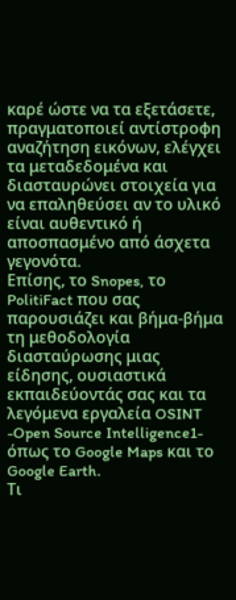καρέ ώστε να τα εξετάσετε, πραγματοποιεί αντίστροφη αναζήτηση εικόνων, ελέγχει τα μεταδεδομένα και διασταυρώνει στοιχεία για να επαληθεύσει αν το υλικό είναι αυθεντικό ή αποσπασμένο από άσχετα γεγονότα.
Eπίσης, το Snopes, το PolitiFact που σας παρουσιάζει και βήμα-βήμα τη μεθοδολογία διασταύρωσης μιας είδησης, ουσιαστικά εκπαιδεύοντάς σας και τα λεγόμενα εργαλεία OSINT -Open Source Intelligence1- όπως το Google Maps και το Google Earth.
Τι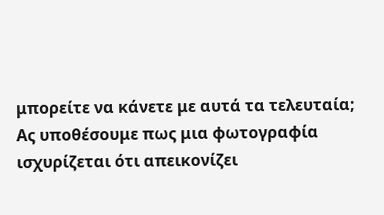μπορείτε να κάνετε με αυτά τα τελευταία;
Ας υποθέσουμε πως μια φωτογραφία ισχυρίζεται ότι απεικονίζει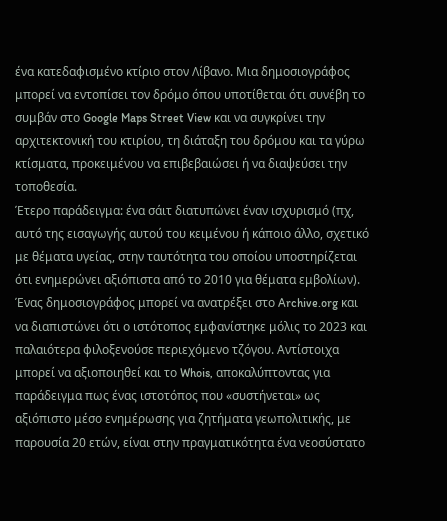ένα κατεδαφισμένο κτίριο στον Λίβανο. Μια δημοσιογράφος μπορεί να εντοπίσει τον δρόμο όπου υποτίθεται ότι συνέβη το συμβάν στο Google Maps Street View και να συγκρίνει την αρχιτεκτονική του κτιρίου, τη διάταξη του δρόμου και τα γύρω κτίσματα, προκειμένου να επιβεβαιώσει ή να διαψεύσει την τοποθεσία.
Έτερο παράδειγμα: ένα σάιτ διατυπώνει έναν ισχυρισμό (πχ, αυτό της εισαγωγής αυτού του κειμένου ή κάποιο άλλο, σχετικό με θέματα υγείας, στην ταυτότητα του οποίου υποστηρίζεται ότι ενημερώνει αξιόπιστα από το 2010 για θέματα εμβολίων). Ένας δημοσιογράφος μπορεί να ανατρέξει στο Archive.org και να διαπιστώνει ότι ο ιστότοπος εμφανίστηκε μόλις το 2023 και παλαιότερα φιλοξενούσε περιεχόμενο τζόγου. Αντίστοιχα μπορεί να αξιοποιηθεί και το Whois, αποκαλύπτοντας για παράδειγμα πως ένας ιστοτόπος που «συστήνεται» ως αξιόπιστο μέσο ενημέρωσης για ζητήματα γεωπολιτικής, με παρουσία 20 ετών, είναι στην πραγματικότητα ένα νεοσύστατο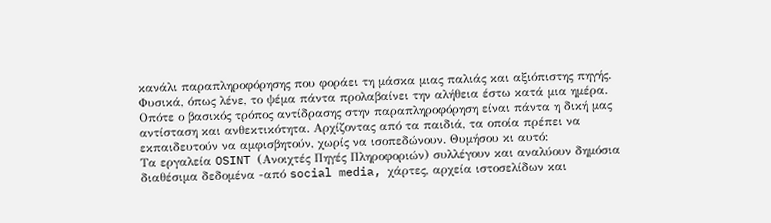κανάλι παραπληροφόρησης που φοράει τη μάσκα μιας παλιάς και αξιόπιστης πηγής.
Φυσικά, όπως λένε, το ψέμα πάντα προλαβαίνει την αλήθεια έστω κατά μια ημέρα. Οπότε ο βασικός τρόπος αντίδρασης στην παραπληροφόρηση είναι πάντα η δική μας αντίσταση και ανθεκτικότητα. Αρχίζοντας από τα παιδιά, τα οποία πρέπει να εκπαιδευτούν να αμφισβητούν, χωρίς να ισοπεδώνουν. Θυμήσου κι αυτό:
Τα εργαλεία OSINT (Ανοιχτές Πηγές Πληροφοριών) συλλέγουν και αναλύουν δημόσια διαθέσιμα δεδομένα -από social media, χάρτες, αρχεία ιστοσελίδων και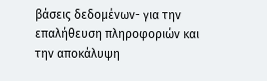βάσεις δεδομένων- για την επαλήθευση πληροφοριών και την αποκάλυψη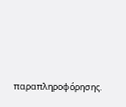παραπληροφόρησης.